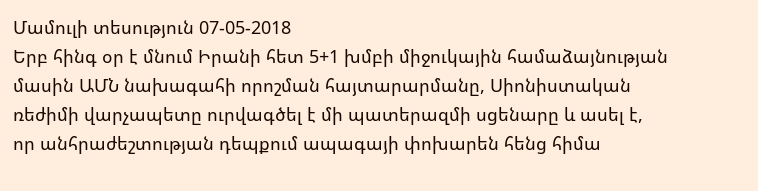Մամուլի տեսություն 07-05-2018
Երբ հինգ օր է մնում Իրանի հետ 5+1 խմբի միջուկային համաձայնության մասին ԱՄՆ նախագահի որոշման հայտարարմանը, Սիոնիստական ռեժիմի վարչապետը ուրվագծել է մի պատերազմի սցենարը և ասել է, որ անհրաժեշտության դեպքում ապագայի փոխարեն հենց հիմա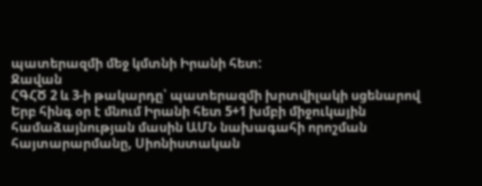պատերազմի մեջ կմտնի Իրանի հետ:
Ջավան
ՀԳՀԾ 2 և 3-ի թակարդը՝ պատերազմի խրտվիլակի սցենարով
Երբ հինգ օր է մնում Իրանի հետ 5+1 խմբի միջուկային համաձայնության մասին ԱՄՆ նախագահի որոշման հայտարարմանը, Սիոնիստական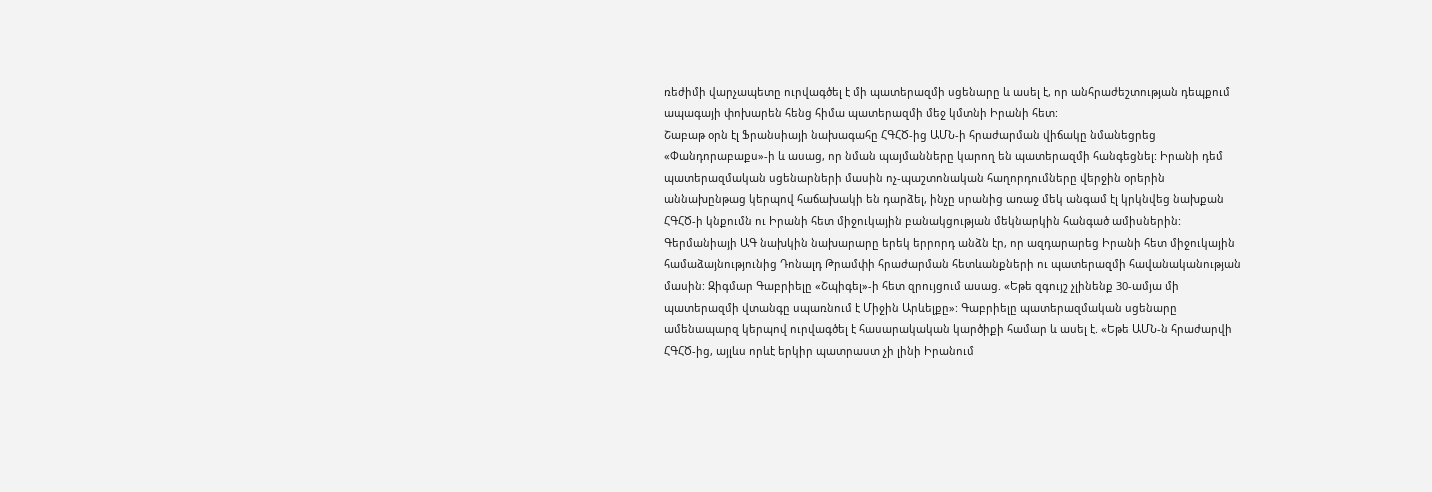ռեժիմի վարչապետը ուրվագծել է մի պատերազմի սցենարը և ասել է, որ անհրաժեշտության դեպքում ապագայի փոխարեն հենց հիմա պատերազմի մեջ կմտնի Իրանի հետ:
Շաբաթ օրն էլ Ֆրանսիայի նախագահը ՀԳՀԾ-ից ԱՄՆ-ի հրաժարման վիճակը նմանեցրեց «Փանդորաբաքս»-ի և ասաց, որ նման պայմանները կարող են պատերազմի հանգեցնել: Իրանի դեմ պատերազմական սցենարների մասին ոչ-պաշտոնական հաղորդումները վերջին օրերին աննախընթաց կերպով հաճախակի են դարձել, ինչը սրանից առաջ մեկ անգամ էլ կրկնվեց նախքան ՀԳՀԾ-ի կնքումն ու Իրանի հետ միջուկային բանակցության մեկնարկին հանգած ամիսներին:
Գերմանիայի ԱԳ նախկին նախարարը երեկ երրորդ անձն էր, որ ազդարարեց Իրանի հետ միջուկային համաձայնությունից Դոնալդ Թրամփի հրաժարման հետևանքների ու պատերազմի հավանականության մասին: Զիգմար Գաբրիելը «Շպիգել»-ի հետ զրույցում ասաց. «Եթե զգույշ չլինենք 30-ամյա մի պատերազմի վտանգը սպառնում է Միջին Արևելքը»: Գաբրիելը պատերազմական սցենարը ամենապարզ կերպով ուրվագծել է հասարակական կարծիքի համար և ասել է. «Եթե ԱՄՆ-ն հրաժարվի ՀԳՀԾ-ից, այլևս որևէ երկիր պատրաստ չի լինի Իրանում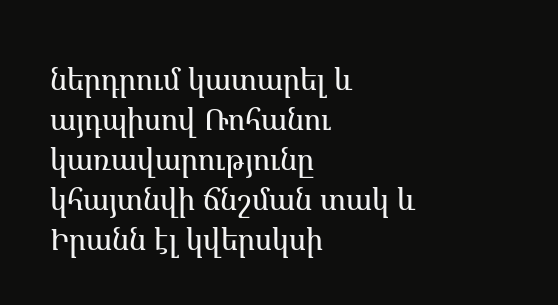ներդրում կատարել և այդպիսով Ռոհանու կառավարությունը կհայտնվի ճնշման տակ և Իրանն էլ կվերսկսի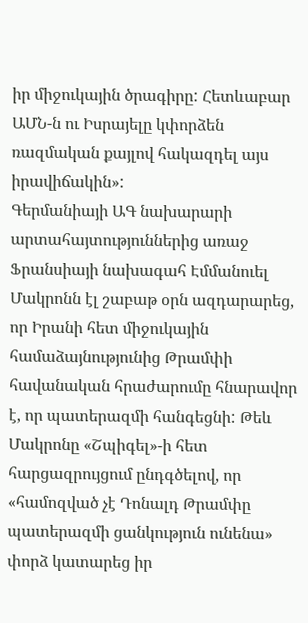իր միջուկային ծրագիրը: Հետևաբար ԱՄՆ-ն ու Իսրայելը կփորձեն ռազմական քայլով հակազդել այս իրավիճակին»:
Գերմանիայի ԱԳ նախարարի արտահայտություններից առաջ Ֆրանսիայի նախագահ Էմմանուել Մակրոնն էլ շաբաթ օրն ազդարարեց, որ Իրանի հետ միջուկային համաձայնությունից Թրամփի հավանական հրաժարումը հնարավոր է, որ պատերազմի հանգեցնի: Թեև Մակրոնը «Շպիգել»-ի հետ հարցազրույցում ընդգծելով, որ «համոզված չէ Դոնալդ Թրամփը պատերազմի ցանկություն ունենա» փորձ կատարեց իր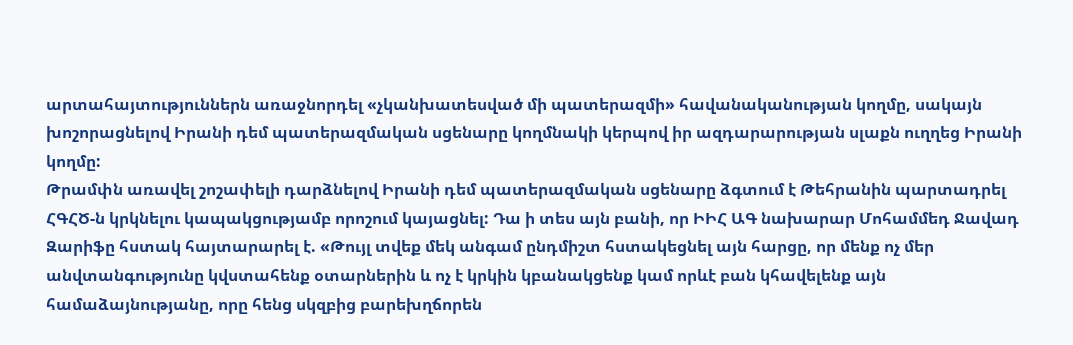արտահայտություններն առաջնորդել «չկանխատեսված մի պատերազմի» հավանականության կողմը, սակայն խոշորացնելով Իրանի դեմ պատերազմական սցենարը կողմնակի կերպով իր ազդարարության սլաքն ուղղեց Իրանի կողմը:
Թրամփն առավել շոշափելի դարձնելով Իրանի դեմ պատերազմական սցենարը ձգտում է Թեհրանին պարտադրել ՀԳՀԾ-ն կրկնելու կապակցությամբ որոշում կայացնել: Դա ի տես այն բանի, որ ԻԻՀ ԱԳ նախարար Մոհամմեդ Ջավադ Զարիֆը հստակ հայտարարել է. «Թույլ տվեք մեկ անգամ ընդմիշտ հստակեցնել այն հարցը, որ մենք ոչ մեր անվտանգությունը կվստահենք օտարներին և ոչ է կրկին կբանակցենք կամ որևէ բան կհավելենք այն համաձայնությանը, որը հենց սկզբից բարեխղճորեն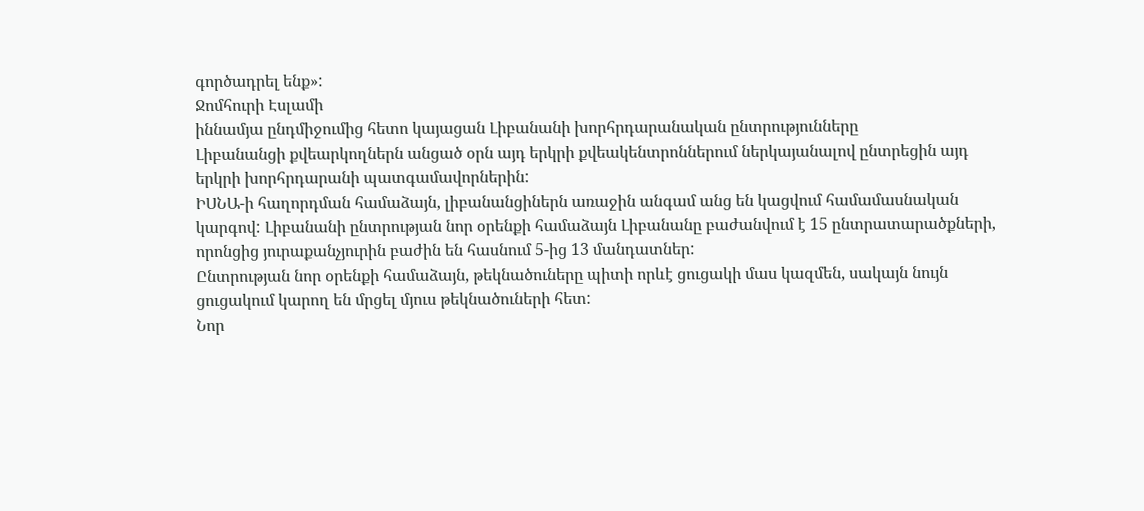գործադրել ենք»:
Ջոմհուրի Էսլամի
իննամյա ընդմիջումից հետո կայացան Լիբանանի խորհրդարանական ընտրությունները
Լիբանանցի քվեարկողներն անցած օրն այդ երկրի քվեակենտրոններում ներկայանալով ընտրեցին այդ երկրի խորհրդարանի պատգամավորներին:
ԻՍՆԱ-ի հաղորդման համաձայն, լիբանանցիներն առաջին անգամ անց են կացվում համամասնական կարգով: Լիբանանի ընտրության նոր օրենքի համաձայն Լիբանանը բաժանվում է 15 ընտրատարածքների, որոնցից յուրաքանչյուրին բաժին են հասնում 5-ից 13 մանդատներ:
Ընտրության նոր օրենքի համաձայն, թեկնածուները պիտի որևէ ցուցակի մաս կազմեն, սակայն նույն ցուցակում կարող են մրցել մյուս թեկնածուների հետ:
Նոր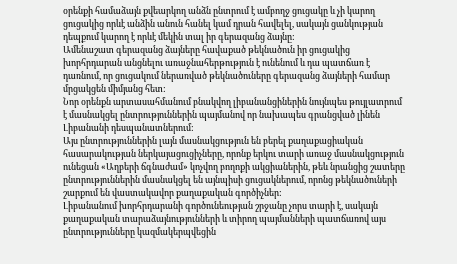օրենքի համաձայն քվեարկող անձն ընտրում է ամբողջ ցուցակը և չի կարող ցուցակից որևէ անձին անուն հանել կամ դրան հավելել, սակայն ցանկության դեպքում կարող է որևէ մեկին տալ իր գերազանց ձայնը:
Ամենաշատ գերազանց ձայները հավաքած թեկնածուն իր ցուցակից խորհրդարան անցնելու առաջնահերթություն է ունենում և դա պատճառ է դառնում, որ ցուցակում ներառված թեկնածուները գերազանց ձայների համար մրցակցեն միմյանց հետ:
Նոր օրենքն արտասահմանում բնակվող լիբանանցիներին նույնպես թույլատրում է մասնակցել ընտրություններին պայմանով որ նախապես գրանցված լինեն Լիբանանի դեսպանատներում:
Այս ընտրություններին լայն մասնակցություն են բերել քաղաքացիական հասարակության ներկայացուցիչները, որոնք երկու տարի առաջ մասնակցություն ունեցան «Աղբերի ճգնաժամ» կոչվող բողոքի ակցիաներին, թեև նրանցից շատերը ընտրություններին մասնակցել են այնպիսի ցուցակներում, որոնց թեկնածուների շարքում են վաստակավոր քաղաքական գործիչներ:
Լիբանանում խորհրդարանի գործունեության շրջանը չորս տարի է, սակայն քաղաքական տարաձայնությունների և տիրող պայմանների պատճառով այս ընտրությունները կազմակերպվեցին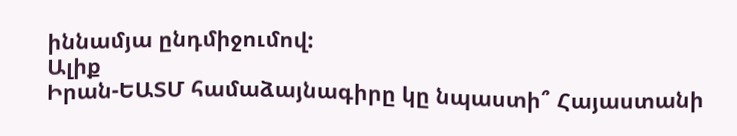իննամյա ընդմիջումով:
Ալիք
Իրան-ԵԱՏՄ համաձայնագիրը կը նպաստի՞ Հայաստանի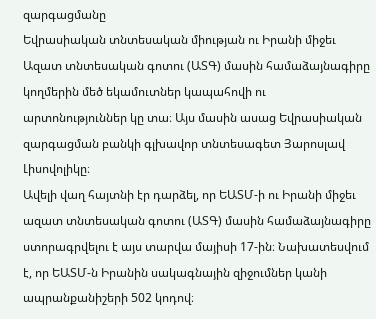զարգացմանը
Եվրասիական տնտեսական միության ու Իրանի միջեւ Ազատ տնտեսական գոտու (ԱՏԳ) մասին համաձայնագիրը կողմերին մեծ եկամուտներ կապահովի ու արտոնություններ կը տա։ Այս մասին ասաց Եվրասիական զարգացման բանկի գլխավոր տնտեսագետ Յարոսլավ Լիսովոլիկը։
Ավելի վաղ հայտնի էր դարձել, որ ԵԱՏՄ-ի ու Իրանի միջեւ ազատ տնտեսական գոտու (ԱՏԳ) մասին համաձայնագիրը ստորագրվելու է այս տարվա մայիսի 17-ին։ Նախատեսվում է, որ ԵԱՏՄ-ն Իրանին սակագնային զիջումներ կանի ապրանքանիշերի 502 կոդով։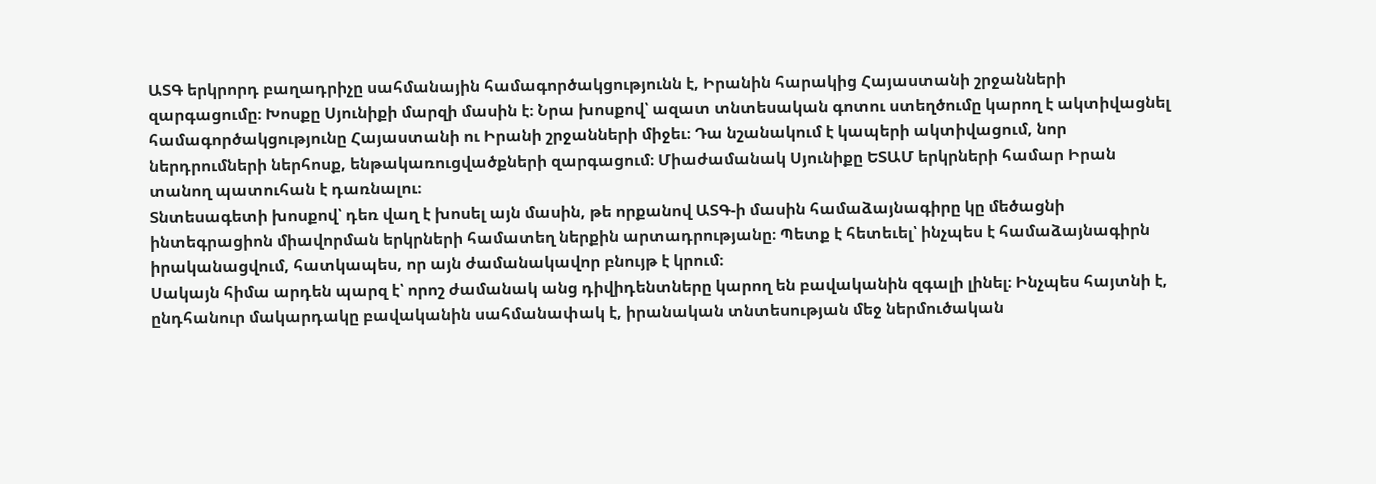ԱՏԳ երկրորդ բաղադրիչը սահմանային համագործակցությունն է, Իրանին հարակից Հայաստանի շրջանների զարգացումը։ Խոսքը Սյունիքի մարզի մասին է։ Նրա խոսքով՝ ազատ տնտեսական գոտու ստեղծումը կարող է ակտիվացնել համագործակցությունը Հայաստանի ու Իրանի շրջանների միջեւ։ Դա նշանակում է կապերի ակտիվացում, նոր ներդրումների ներհոսք, ենթակառուցվածքների զարգացում։ Միաժամանակ Սյունիքը ԵՏԱՄ երկրների համար Իրան տանող պատուհան է դառնալու։
Տնտեսագետի խոսքով՝ դեռ վաղ է խոսել այն մասին, թե որքանով ԱՏԳ-ի մասին համաձայնագիրը կը մեծացնի ինտեգրացիոն միավորման երկրների համատեղ ներքին արտադրությանը։ Պետք է հետեւել՝ ինչպես է համաձայնագիրն իրականացվում, հատկապես, որ այն ժամանակավոր բնույթ է կրում։
Սակայն հիմա արդեն պարզ է՝ որոշ ժամանակ անց դիվիդենտները կարող են բավականին զգալի լինել։ Ինչպես հայտնի է, ընդհանուր մակարդակը բավականին սահմանափակ է, իրանական տնտեսության մեջ ներմուծական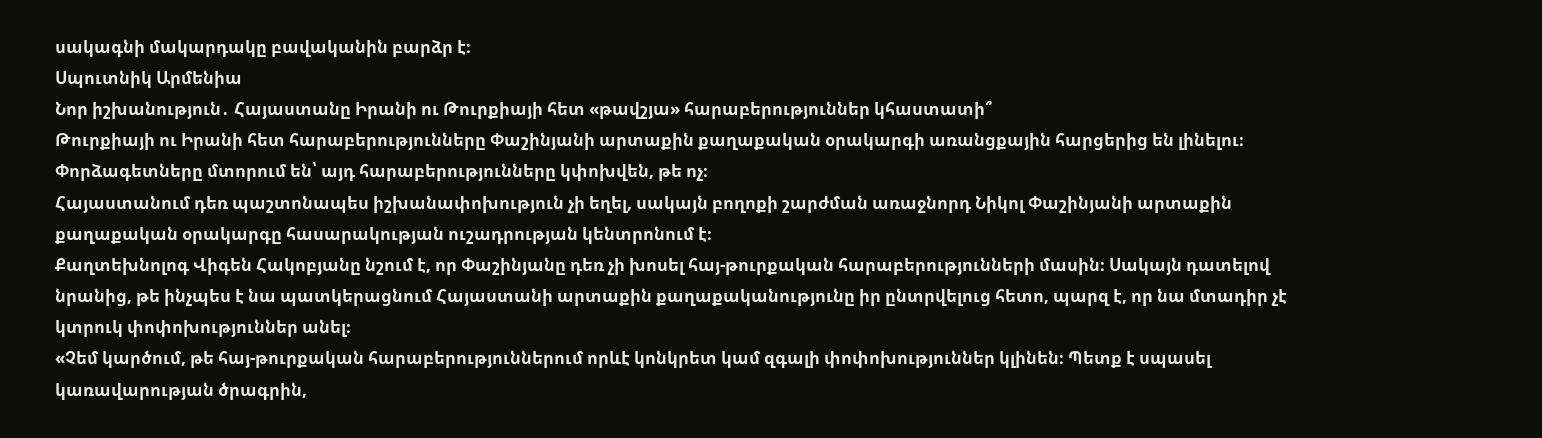սակագնի մակարդակը բավականին բարձր է։
Սպուտնիկ Արմենիա
Նոր իշխանություն․ Հայաստանը Իրանի ու Թուրքիայի հետ «թավշյա» հարաբերություններ կհաստատի՞
Թուրքիայի ու Իրանի հետ հարաբերությունները Փաշինյանի արտաքին քաղաքական օրակարգի առանցքային հարցերից են լինելու։ Փորձագետները մտորում են՝ այդ հարաբերությունները կփոխվեն, թե ոչ։
Հայաստանում դեռ պաշտոնապես իշխանափոխություն չի եղել, սակայն բողոքի շարժման առաջնորդ Նիկոլ Փաշինյանի արտաքին քաղաքական օրակարգը հասարակության ուշադրության կենտրոնում է։
Քաղտեխնոլոգ Վիգեն Հակոբյանը նշում է, որ Փաշինյանը դեռ չի խոսել հայ-թուրքական հարաբերությունների մասին։ Սակայն դատելով նրանից, թե ինչպես է նա պատկերացնում Հայաստանի արտաքին քաղաքականությունը իր ընտրվելուց հետո, պարզ է, որ նա մտադիր չէ կտրուկ փոփոխություններ անել։
«Չեմ կարծում, թե հայ-թուրքական հարաբերություններում որևէ կոնկրետ կամ զգալի փոփոխություններ կլինեն։ Պետք է սպասել կառավարության ծրագրին,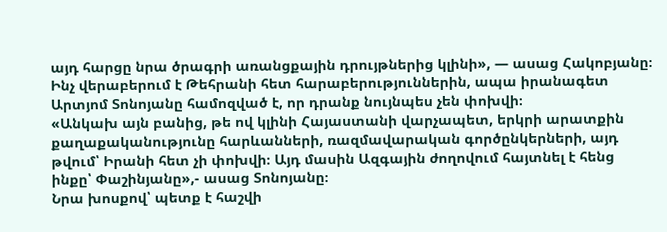այդ հարցը նրա ծրագրի առանցքային դրույթներից կլինի», — ասաց Հակոբյանը։
Ինչ վերաբերում է Թեհրանի հետ հարաբերություններին, ապա իրանագետ Արտյոմ Տոնոյանը համոզված է, որ դրանք նույնպես չեն փոխվի։
«Անկախ այն բանից, թե ով կլինի Հայաստանի վարչապետ, երկրի արատքին քաղաքականությունը հարևանների, ռազմավարական գործընկերների, այդ թվում՝ Իրանի հետ չի փոխվի։ Այդ մասին Ազգային ժողովում հայտնել է հենց ինքը՝ Փաշինյանը»,- ասաց Տոնոյանը։
Նրա խոսքով՝ պետք է հաշվի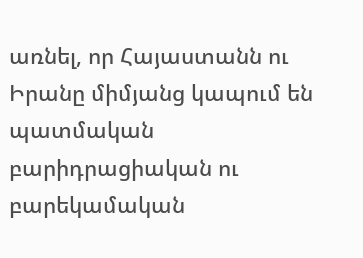առնել, որ Հայաստանն ու Իրանը միմյանց կապում են պատմական բարիդրացիական ու բարեկամական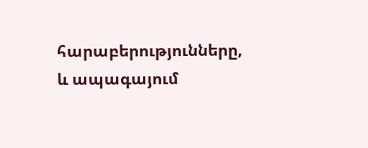հարաբերությունները, և ապագայում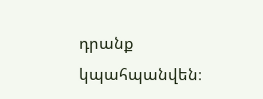դրանք կպահպանվեն։